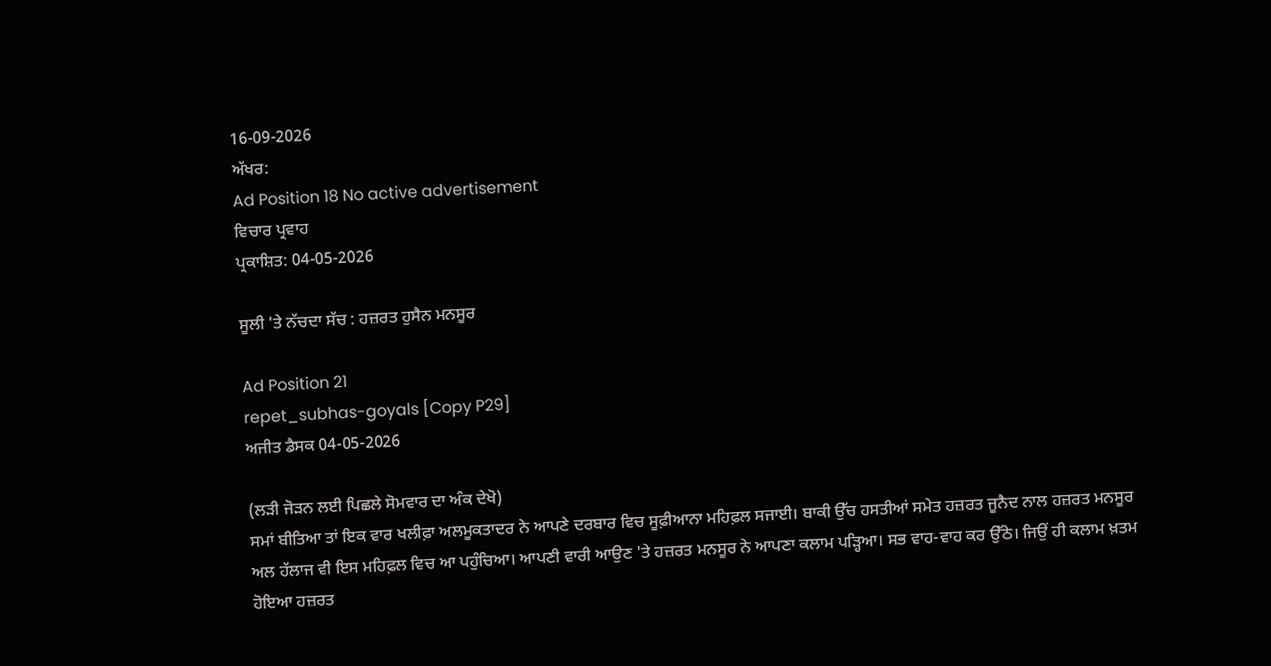16-09-2026
ਅੱਖਰ:
Ad Position 18 No active advertisement
ਵਿਚਾਰ ਪ੍ਰਵਾਹ
ਪ੍ਰਕਾਸ਼ਿਤ: 04-05-2026

ਸੂਲੀ 'ਤੇ ਨੱਚਦਾ ਸੱਚ : ਹਜ਼ਰਤ ਹੁਸੈਨ ਮਨਸੂਰ

Ad Position 21
repet_subhas-goyals [Copy P29]
ਅਜੀਤ ਡੈਸਕ 04-05-2026

(ਲੜੀ ਜੋੜਨ ਲਈ ਪਿਛਲੇ ਸੋਮਵਾਰ ਦਾ ਅੰਕ ਦੇਖੋ)
ਸਮਾਂ ਬੀਤਿਆ ਤਾਂ ਇਕ ਵਾਰ ਖਲੀਫ਼ਾ ਅਲਮੂਕਤਾਦਰ ਨੇ ਆਪਣੇ ਦਰਬਾਰ ਵਿਚ ਸੂਫ਼ੀਆਨਾ ਮਹਿਫ਼ਲ ਸਜਾਈ। ਬਾਕੀ ਉੱਚ ਹਸਤੀਆਂ ਸਮੇਤ ਹਜ਼ਰਤ ਜੂਨੈਦ ਨਾਲ ਹਜ਼ਰਤ ਮਨਸੂਰ ਅਲ ਹੱਲਾਜ ਵੀ ਇਸ ਮਹਿਫ਼ਲ ਵਿਚ ਆ ਪਹੁੰਚਿਆ। ਆਪਣੀ ਵਾਰੀ ਆਉਣ 'ਤੇ ਹਜ਼ਰਤ ਮਨਸੂਰ ਨੇ ਆਪਣਾ ਕਲਾਮ ਪੜ੍ਹਿਆ। ਸਭ ਵਾਹ-ਵਾਹ ਕਰ ਉੱਠੇ। ਜਿਉਂ ਹੀ ਕਲਾਮ ਖ਼ਤਮ ਹੋਇਆ ਹਜ਼ਰਤ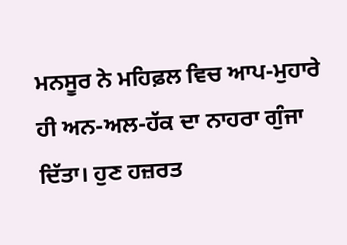ਮਨਸੂਰ ਨੇ ਮਹਿਫ਼ਲ ਵਿਚ ਆਪ-ਮੁਹਾਰੇ ਹੀ ਅਨ-ਅਲ-ਹੱਕ ਦਾ ਨਾਹਰਾ ਗੁੰਜਾ ਦਿੱਤਾ। ਹੁਣ ਹਜ਼ਰਤ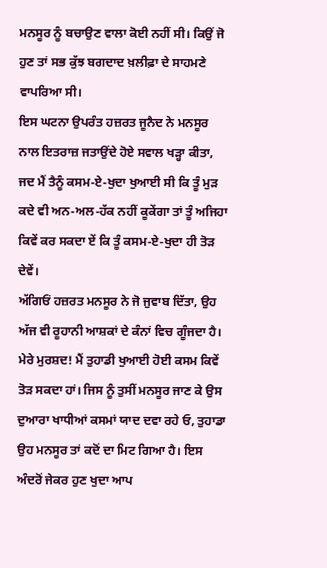ਮਨਸੂਰ ਨੂੰ ਬਚਾਉਣ ਵਾਲਾ ਕੋਈ ਨਹੀਂ ਸੀ। ਕਿਉਂ ਜੋ ਹੁਣ ਤਾਂ ਸਭ ਕੁੱਝ ਬਗਦਾਦ ਖ਼ਲੀਫ਼ਾ ਦੇ ਸਾਹਮਣੇ ਵਾਪਰਿਆ ਸੀ।
ਇਸ ਘਟਨਾ ਉਪਰੰਤ ਹਜ਼ਰਤ ਜੂਨੈਦ ਨੇ ਮਨਸੂਰ ਨਾਲ ਇਤਰਾਜ਼ ਜਤਾਉਂਦੇ ਹੋਏ ਸਵਾਲ ਖੜ੍ਹਾ ਕੀਤਾ, ਜਦ ਮੈਂ ਤੈਨੂੰ ਕਸਮ-ਏ-ਖੁਦਾ ਖੁਆਈ ਸੀ ਕਿ ਤੂੰ ਮੁੜ ਕਦੇ ਵੀ ਅਨ-ਅਲ-ਹੱਕ ਨਹੀਂ ਕੂਕੇਂਗਾ ਤਾਂ ਤੂੰ ਅਜਿਹਾ ਕਿਵੇਂ ਕਰ ਸਕਦਾ ਏਂ ਕਿ ਤੂੰ ਕਸਮ-ਏ-ਖੁਦਾ ਹੀ ਤੋੜ ਦੇਵੇਂ।
ਅੱਗਿਓਂ ਹਜ਼ਰਤ ਮਨਸੂਰ ਨੇ ਜੋ ਜੁਵਾਬ ਦਿੱਤਾ, ਉਹ ਅੱਜ ਵੀ ਰੂਹਾਨੀ ਆਸ਼ਕਾਂ ਦੇ ਕੰਨਾਂ ਵਿਚ ਗੂੰਜਦਾ ਹੈ।
ਮੇਰੇ ਮੁਰਸ਼ਦ! ਮੈਂ ਤੁਹਾਡੀ ਖੁਆਈ ਹੋਈ ਕਸਮ ਕਿਵੇਂ ਤੋੜ ਸਕਦਾ ਹਾਂ। ਜਿਸ ਨੂੰ ਤੁਸੀਂ ਮਨਸੂਰ ਜਾਣ ਕੇ ਉਸ ਦੁਆਰਾ ਖਾਧੀਆਂ ਕਸਮਾਂ ਯਾਦ ਦਵਾ ਰਹੇ ਓ, ਤੁਹਾਡਾ ਉਹ ਮਨਸੂਰ ਤਾਂ ਕਦੋਂ ਦਾ ਮਿਟ ਗਿਆ ਹੈ। ਇਸ ਅੰਦਰੋਂ ਜੇਕਰ ਹੁਣ ਖੁਦਾ ਆਪ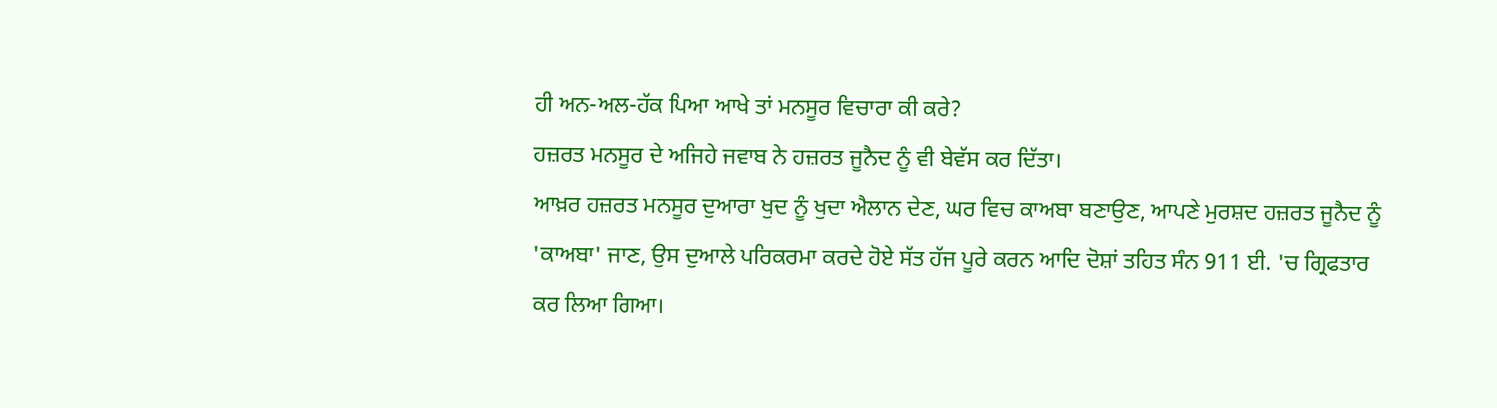ਹੀ ਅਨ-ਅਲ-ਹੱਕ ਪਿਆ ਆਖੇ ਤਾਂ ਮਨਸੂਰ ਵਿਚਾਰਾ ਕੀ ਕਰੇ?
ਹਜ਼ਰਤ ਮਨਸੂਰ ਦੇ ਅਜਿਹੇ ਜਵਾਬ ਨੇ ਹਜ਼ਰਤ ਜੂਨੈਦ ਨੂੰ ਵੀ ਬੇਵੱਸ ਕਰ ਦਿੱਤਾ।
ਆਖ਼ਰ ਹਜ਼ਰਤ ਮਨਸੂਰ ਦੁਆਰਾ ਖੁਦ ਨੂੰ ਖੁਦਾ ਐਲਾਨ ਦੇਣ, ਘਰ ਵਿਚ ਕਾਅਬਾ ਬਣਾਉਣ, ਆਪਣੇ ਮੁਰਸ਼ਦ ਹਜ਼ਰਤ ਜੂਨੈਦ ਨੂੰ 'ਕਾਅਬਾ' ਜਾਣ, ਉਸ ਦੁਆਲੇ ਪਰਿਕਰਮਾ ਕਰਦੇ ਹੋਏ ਸੱਤ ਹੱਜ ਪੂਰੇ ਕਰਨ ਆਦਿ ਦੋਸ਼ਾਂ ਤਹਿਤ ਸੰਨ 911 ਈ. 'ਚ ਗ੍ਰਿਫਤਾਰ ਕਰ ਲਿਆ ਗਿਆ।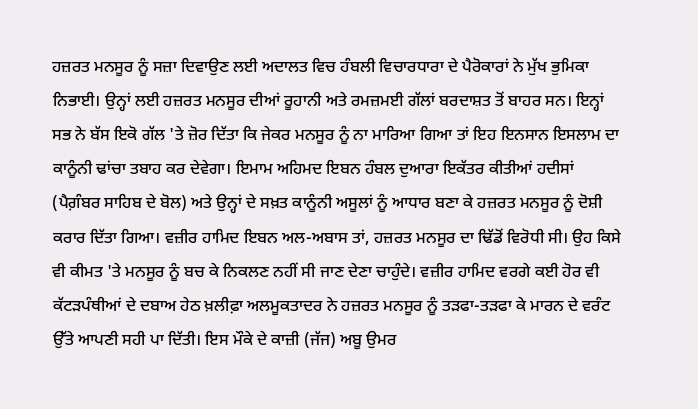ਹਜ਼ਰਤ ਮਨਸੂਰ ਨੂੰ ਸਜ਼ਾ ਦਿਵਾਉਣ ਲਈ ਅਦਾਲਤ ਵਿਚ ਹੰਬਲੀ ਵਿਚਾਰਧਾਰਾ ਦੇ ਪੈਰੋਕਾਰਾਂ ਨੇ ਮੁੱਖ ਭੁਮਿਕਾ ਨਿਭਾਈ। ਉਨ੍ਹਾਂ ਲਈ ਹਜ਼ਰਤ ਮਨਸੂਰ ਦੀਆਂ ਰੂਹਾਨੀ ਅਤੇ ਰਮਜ਼ਮਈ ਗੱਲਾਂ ਬਰਦਾਸ਼ਤ ਤੋਂ ਬਾਹਰ ਸਨ। ਇਨ੍ਹਾਂ ਸਭ ਨੇ ਬੱਸ ਇਕੋ ਗੱਲ 'ਤੇ ਜ਼ੋਰ ਦਿੱਤਾ ਕਿ ਜੇਕਰ ਮਨਸੂਰ ਨੂੰ ਨਾ ਮਾਰਿਆ ਗਿਆ ਤਾਂ ਇਹ ਇਨਸਾਨ ਇਸਲਾਮ ਦਾ ਕਾਨੂੰਨੀ ਢਾਂਚਾ ਤਬਾਹ ਕਰ ਦੇਵੇਗਾ। ਇਮਾਮ ਅਹਿਮਦ ਇਬਨ ਹੰਬਲ ਦੁਆਰਾ ਇਕੱਤਰ ਕੀਤੀਆਂ ਹਦੀਸਾਂ (ਪੈਗ਼ੰਬਰ ਸਾਹਿਬ ਦੇ ਬੋਲ) ਅਤੇ ਉਨ੍ਹਾਂ ਦੇ ਸਖ਼ਤ ਕਾਨੂੰਨੀ ਅਸੂਲਾਂ ਨੂੰ ਆਧਾਰ ਬਣਾ ਕੇ ਹਜ਼ਰਤ ਮਨਸੂਰ ਨੂੰ ਦੋਸ਼ੀ ਕਰਾਰ ਦਿੱਤਾ ਗਿਆ। ਵਜ਼ੀਰ ਹਾਮਿਦ ਇਬਨ ਅਲ-ਅਬਾਸ ਤਾਂ, ਹਜ਼ਰਤ ਮਨਸੂਰ ਦਾ ਢਿੱਡੋਂ ਵਿਰੋਧੀ ਸੀ। ਉਹ ਕਿਸੇ ਵੀ ਕੀਮਤ 'ਤੇ ਮਨਸੂਰ ਨੂੰ ਬਚ ਕੇ ਨਿਕਲਣ ਨਹੀਂ ਸੀ ਜਾਣ ਦੇਣਾ ਚਾਹੁੰਦੇ। ਵਜ਼ੀਰ ਹਾਮਿਦ ਵਰਗੇ ਕਈ ਹੋਰ ਵੀ ਕੱਟੜਪੰਥੀਆਂ ਦੇ ਦਬਾਅ ਹੇਠ ਖ਼ਲੀਫ਼ਾ ਅਲਮੂਕਤਾਦਰ ਨੇ ਹਜ਼ਰਤ ਮਨਸੂਰ ਨੂੰ ਤੜਫਾ-ਤੜਫਾ ਕੇ ਮਾਰਨ ਦੇ ਵਰੰਟ ਉੱਤੇ ਆਪਣੀ ਸਹੀ ਪਾ ਦਿੱਤੀ। ਇਸ ਮੌਕੇ ਦੇ ਕਾਜ਼ੀ (ਜੱਜ) ਅਬੂ ਉਮਰ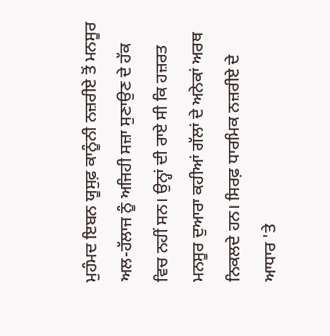ਮੁਹੰਮਦ ਇਬਨ ਯੂਸੁਫ਼ ਕਾਨੂੰਨੀ ਨਜ਼ਰੀਏ ਤੋਂ ਮਨਸੂਰ ਅਲ-ਹੱਲਾਜ ਨੂੰ ਅਜਿਹੀ ਸਜ਼ਾ ਸੁਣਾਉਣ ਦੇ ਹੱਕ ਵਿਚ ਨਹੀਂ ਸਨ। ਉਨ੍ਹਾਂ ਦੀ ਰਾਏ ਸੀ ਕਿ ਹਜ਼ਰਤ ਮਨਸੂਰ ਦੁਆਰਾ ਕਹੀਆਂ ਗੱਲਾਂ ਦੇ ਅਨੇਕਾਂ ਅਰਥ ਨਿਕਲਦੇ ਹਨ। ਸਿਰਫ਼ ਧਾਰਮਿਕ ਨਜ਼ਰੀਏ ਦੇ ਆਧਾਰ 'ਤੇ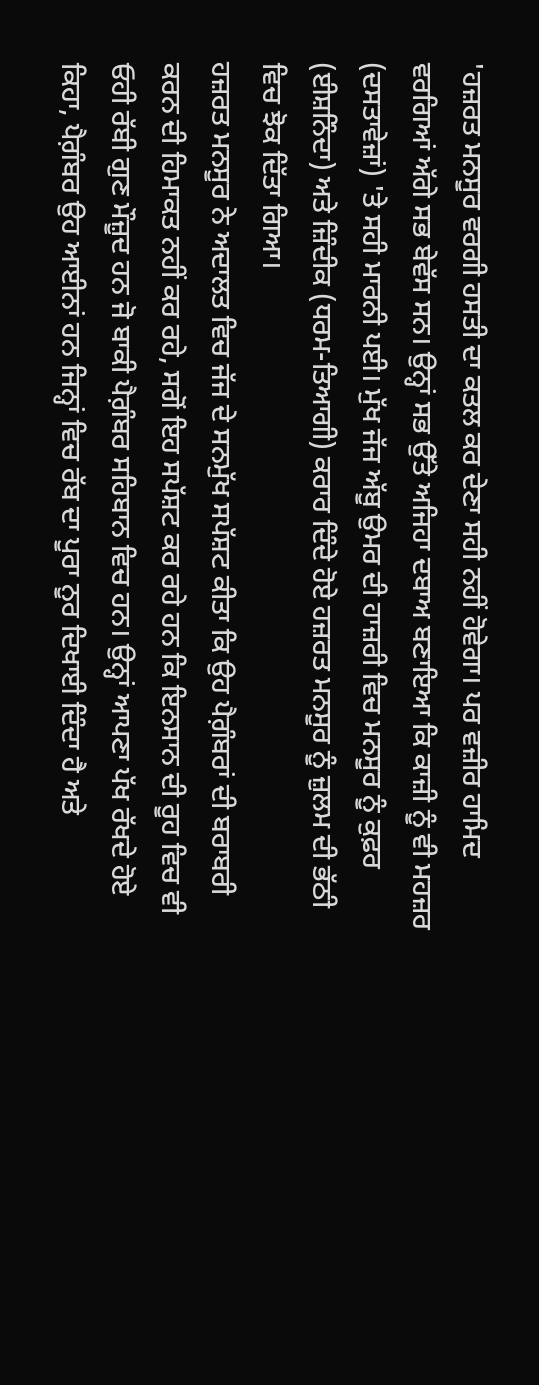'ਹਜ਼ਰਤ ਮਨਸੂਰ ਵਰਗੀ ਹਸਤੀ ਦਾ ਕਤਲ ਕਰ ਦੇਣਾ ਸਹੀ ਨਹੀਂ ਹੋਵੇਗਾ। ਪਰ ਵਜ਼ੀਰ ਹਾਮਿਦ ਵਰਗਿਆਂ ਅੱਗੇ ਸਭ ਬੇਵੱਸ ਸਨ। ਉਨ੍ਹਾਂ ਸਭ ਉੱਤੇ ਅਜਿਹਾ ਦਬਾਅ ਬਣਾਇਆ ਕਿ ਕਾਜ਼ੀ ਨੂੰ ਵੀ ਮਹਜ਼ਰ (ਦਸਤਾਵੇਜ਼ਾਂ) 'ਤੇ ਸਹੀ ਮਾਰਨੀ ਪਈ। ਮੁੱਖ ਜੱਜ ਅੱਬੂ ਉਮਰ ਦੀ ਹਾਜ਼ਰੀ ਵਿਚ ਮਨਸੂਰ ਨੂੰ ਕੁਫ਼ਰ (ਈਸ਼ਨਿੰਦਾ) ਅਤੇ ਜ਼ਿੰਦੀਕ (ਧਰਮ-ਤਿਆਗੀ) ਕਰਾਰ ਦਿੰਦੇ ਹੋਏ ਹਜ਼ਰਤ ਮਨਸੂਰ ਨੂੰ ਜ਼ੁਲਮ ਦੀ ਭੱਠੀ ਵਿਚ ਝੋਕ ਦਿੱਤਾ ਗਿਆ।
ਹਜ਼ਰਤ ਮਨਸੂਰ ਨੇ ਅਦਾਲਤ ਵਿਚ ਜੱਜ ਦੇ ਸਨਮੁੱਖ ਸਪੱਸ਼ਟ ਕੀਤਾ ਕਿ ਉਹ ਪੈਗ਼ੰਬਰਾਂ ਦੀ ਬਰਾਬਰੀ ਕਰਨ ਦੀ ਹਿਮਾਕਤ ਨਹੀਂ ਕਰ ਰਹੇ, ਸਗੋਂ ਇਹ ਸਪੱਸ਼ਟ ਕਰ ਰਹੇ ਹਨ ਕਿ ਇਨਸਾਨ ਦੀ ਰੂਹ ਵਿਚ ਵੀ ਓਹੀ ਰੱਬੀ ਗੁਣ ਮੌਜ਼ੂਦ ਹਨ ਜੋ ਬਾਕੀ ਪੈਗ਼ੰਬਰ ਸਹਿਬਾਨ ਵਿਚ ਹਨ। ਉਨ੍ਹਾਂ ਆਪਣਾ ਪੱਖ ਰੱਖਦੇ ਹੋਏ ਕਿਹਾ, ਪੈਗ਼ੰਬਰ ਉਹ ਆਈਨਾਂ ਹਨ ਜਿਨ੍ਹਾਂ ਵਿਚ ਰੱਬ ਦਾ ਪੂਰਾ ਨੂਰ ਦਿਖਾਈ ਦਿੰਦਾ ਹੈ ਅਤੇ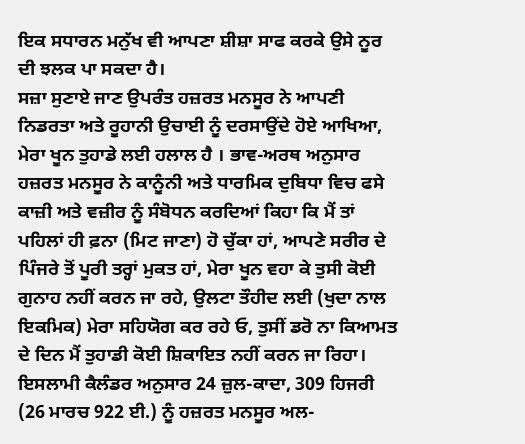ਇਕ ਸਧਾਰਨ ਮਨੁੱਖ ਵੀ ਆਪਣਾ ਸ਼ੀਸ਼ਾ ਸਾਫ ਕਰਕੇ ਉਸੇ ਨੂਰ ਦੀ ਝਲਕ ਪਾ ਸਕਦਾ ਹੈ।
ਸਜ਼ਾ ਸੁਣਾਏ ਜਾਣ ਉਪਰੰਤ ਹਜ਼ਰਤ ਮਨਸੂਰ ਨੇ ਆਪਣੀ ਨਿਡਰਤਾ ਅਤੇ ਰੂਹਾਨੀ ਉਚਾਈ ਨੂੰ ਦਰਸਾਉਂਦੇ ਹੋਏ ਆਖਿਆ, ਮੇਰਾ ਖੂਨ ਤੁਹਾਡੇ ਲਈ ਹਲਾਲ ਹੈ । ਭਾਵ-ਅਰਥ ਅਨੁਸਾਰ ਹਜ਼ਰਤ ਮਨਸੂਰ ਨੇ ਕਾਨੂੰਨੀ ਅਤੇ ਧਾਰਮਿਕ ਦੁਬਿਧਾ ਵਿਚ ਫਸੇ ਕਾਜ਼ੀ ਅਤੇ ਵਜ਼ੀਰ ਨੂੰ ਸੰਬੋਧਨ ਕਰਦਿਆਂ ਕਿਹਾ ਕਿ ਮੈਂ ਤਾਂ ਪਹਿਲਾਂ ਹੀ ਫ਼ਨਾ (ਮਿਟ ਜਾਣਾ) ਹੋ ਚੁੱਕਾ ਹਾਂ, ਆਪਣੇ ਸਰੀਰ ਦੇ ਪਿੰਜਰੇ ਤੋਂ ਪੂਰੀ ਤਰ੍ਹਾਂ ਮੁਕਤ ਹਾਂ, ਮੇਰਾ ਖੂਨ ਵਹਾ ਕੇ ਤੁਸੀ ਕੋਈ ਗੁਨਾਹ ਨਹੀਂ ਕਰਨ ਜਾ ਰਹੇ, ਉਲਟਾ ਤੌਹੀਦ ਲਈ (ਖੁਦਾ ਨਾਲ ਇਕਮਿਕ) ਮੇਰਾ ਸਹਿਯੋਗ ਕਰ ਰਹੇ ਓ, ਤੁਸੀਂ ਡਰੋ ਨਾ ਕਿਆਮਤ ਦੇ ਦਿਨ ਮੈਂ ਤੁਹਾਡੀ ਕੋਈ ਸ਼ਿਕਾਇਤ ਨਹੀਂ ਕਰਨ ਜਾ ਰਿਹਾ।
ਇਸਲਾਮੀ ਕੈਲੰਡਰ ਅਨੁਸਾਰ 24 ਜ਼ੁਲ-ਕਾਦਾ, 309 ਹਿਜਰੀ (26 ਮਾਰਚ 922 ਈ.) ਨੂੰ ਹਜ਼ਰਤ ਮਨਸੂਰ ਅਲ-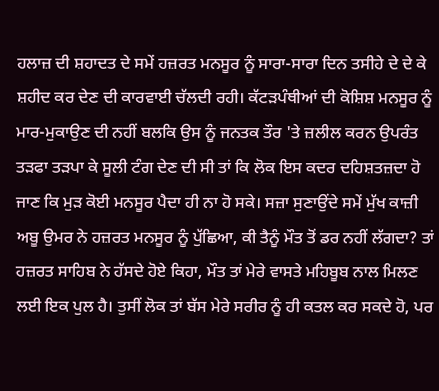ਹਲਾਜ਼ ਦੀ ਸ਼ਹਾਦਤ ਦੇ ਸਮੇਂ ਹਜ਼ਰਤ ਮਨਸੂਰ ਨੂੰ ਸਾਰਾ-ਸਾਰਾ ਦਿਨ ਤਸੀਹੇ ਦੇ ਦੇ ਕੇ ਸ਼ਹੀਦ ਕਰ ਦੇਣ ਦੀ ਕਾਰਵਾਈ ਚੱਲਦੀ ਰਹੀ। ਕੱਟੜਪੰਥੀਆਂ ਦੀ ਕੋਸ਼ਿਸ਼ ਮਨਸੂਰ ਨੂੰ ਮਾਰ-ਮੁਕਾਉਣ ਦੀ ਨਹੀਂ ਬਲਕਿ ਉਸ ਨੂੰ ਜਨਤਕ ਤੌਰ 'ਤੇ ਜ਼ਲੀਲ ਕਰਨ ਉਪਰੰਤ ਤੜਫਾ ਤੜਪਾ ਕੇ ਸੂਲੀ ਟੰਗ ਦੇਣ ਦੀ ਸੀ ਤਾਂ ਕਿ ਲੋਕ ਇਸ ਕਦਰ ਦਹਿਸ਼ਤਜ਼ਦਾ ਹੋ ਜਾਣ ਕਿ ਮੁੜ ਕੋਈ ਮਨਸੂਰ ਪੈਦਾ ਹੀ ਨਾ ਹੋ ਸਕੇ। ਸਜ਼ਾ ਸੁਣਾਉਂਦੇ ਸਮੇਂ ਮੁੱਖ ਕਾਜ਼ੀ ਅਬੂ ਉਮਰ ਨੇ ਹਜ਼ਰਤ ਮਨਸੂਰ ਨੂੰ ਪੁੱਛਿਆ, ਕੀ ਤੈਨੂੰ ਮੌਤ ਤੋਂ ਡਰ ਨਹੀਂ ਲੱਗਦਾ? ਤਾਂ ਹਜ਼ਰਤ ਸਾਹਿਬ ਨੇ ਹੱਸਦੇ ਹੋਏ ਕਿਹਾ, ਮੌਤ ਤਾਂ ਮੇਰੇ ਵਾਸਤੇ ਮਹਿਬੂਬ ਨਾਲ ਮਿਲਣ ਲਈ ਇਕ ਪੁਲ ਹੈ। ਤੁਸੀਂ ਲੋਕ ਤਾਂ ਬੱਸ ਮੇਰੇ ਸਰੀਰ ਨੂੰ ਹੀ ਕਤਲ ਕਰ ਸਕਦੇ ਹੋ, ਪਰ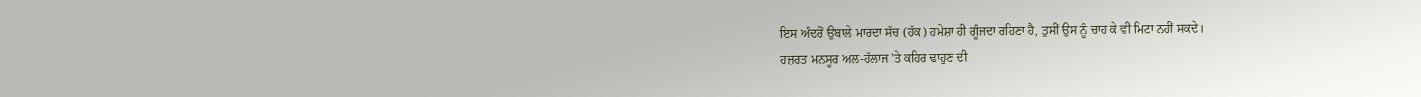ਇਸ ਅੰਦਰੋਂ ਉਬਾਲੇ ਮਾਰਦਾ ਸੱਚ (ਹੱਕ) ਹਮੇਸ਼ਾ ਹੀ ਗੂੰਜਦਾ ਰਹਿਣਾ ਹੈ, ਤੁਸੀਂ ਉਸ ਨੂੰ ਚਾਹ ਕੇ ਵੀ ਮਿਟਾ ਨਹੀਂ ਸਕਦੇ।
ਹਜ਼ਰਤ ਮਨਸੂਰ ਅਲ-ਹੱਲਾਜ 'ਤੇ ਕਹਿਰ ਢਾਹੁਣ ਦੀ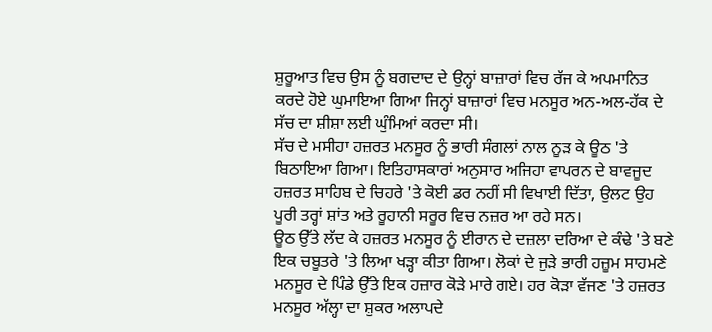ਸ਼ੁਰੂਆਤ ਵਿਚ ਉਸ ਨੂੰ ਬਗਦਾਦ ਦੇ ਉਨ੍ਹਾਂ ਬਾਜ਼ਾਰਾਂ ਵਿਚ ਰੱਜ ਕੇ ਅਪਮਾਨਿਤ ਕਰਦੇ ਹੋਏ ਘੁਮਾਇਆ ਗਿਆ ਜਿਨ੍ਹਾਂ ਬਾਜ਼ਾਰਾਂ ਵਿਚ ਮਨਸੂਰ ਅਨ-ਅਲ-ਹੱਕ ਦੇ ਸੱਚ ਦਾ ਸ਼ੀਸ਼ਾ ਲਈ ਘੁੰਮਿਆਂ ਕਰਦਾ ਸੀ।
ਸੱਚ ਦੇ ਮਸੀਹਾ ਹਜ਼ਰਤ ਮਨਸੂਰ ਨੂੰ ਭਾਰੀ ਸੰਗਲਾਂ ਨਾਲ ਨੂੜ ਕੇ ਊਠ 'ਤੇ ਬਿਠਾਇਆ ਗਿਆ। ਇਤਿਹਾਸਕਾਰਾਂ ਅਨੁਸਾਰ ਅਜਿਹਾ ਵਾਪਰਨ ਦੇ ਬਾਵਜੂਦ ਹਜ਼ਰਤ ਸਾਹਿਬ ਦੇ ਚਿਹਰੇ 'ਤੇ ਕੋਈ ਡਰ ਨਹੀਂ ਸੀ ਵਿਖਾਈ ਦਿੱਤਾ, ਉਲਟ ਉਹ ਪੂਰੀ ਤਰ੍ਹਾਂ ਸ਼ਾਂਤ ਅਤੇ ਰੂਹਾਨੀ ਸਰੂਰ ਵਿਚ ਨਜ਼ਰ ਆ ਰਹੇ ਸਨ।
ਊਠ ਉੱਤੇ ਲੱਦ ਕੇ ਹਜ਼ਰਤ ਮਨਸੂਰ ਨੂੰ ਈਰਾਨ ਦੇ ਦਜ਼ਲਾ ਦਰਿਆ ਦੇ ਕੰਢੇ 'ਤੇ ਬਣੇ ਇਕ ਚਬੂਤਰੇ 'ਤੇ ਲਿਆ ਖੜ੍ਹਾ ਕੀਤਾ ਗਿਆ। ਲੋਕਾਂ ਦੇ ਜੁੜੇ ਭਾਰੀ ਹਜ਼ੂਮ ਸਾਹਮਣੇ ਮਨਸੂਰ ਦੇ ਪਿੰਡੇ ਉੱਤੇ ਇਕ ਹਜ਼ਾਰ ਕੋੜੇ ਮਾਰੇ ਗਏ। ਹਰ ਕੋੜਾ ਵੱਜਣ 'ਤੇ ਹਜ਼ਰਤ ਮਨਸੂਰ ਅੱਲ੍ਹਾ ਦਾ ਸ਼ੁਕਰ ਅਲਾਪਦੇ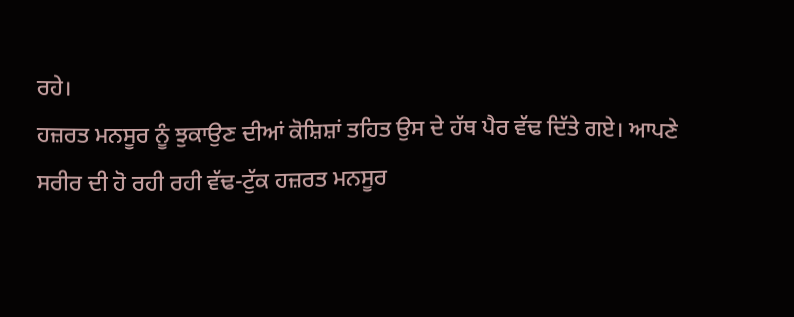ਰਹੇ।
ਹਜ਼ਰਤ ਮਨਸੂਰ ਨੂੰ ਝੁਕਾਉਣ ਦੀਆਂ ਕੋਸ਼ਿਸ਼ਾਂ ਤਹਿਤ ਉਸ ਦੇ ਹੱਥ ਪੈਰ ਵੱਢ ਦਿੱਤੇ ਗਏ। ਆਪਣੇ ਸਰੀਰ ਦੀ ਹੋ ਰਹੀ ਰਹੀ ਵੱਢ-ਟੁੱਕ ਹਜ਼ਰਤ ਮਨਸੂਰ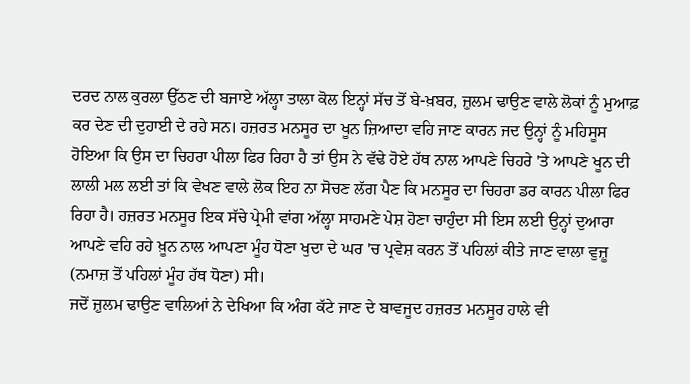ਦਰਦ ਨਾਲ ਕੁਰਲਾ ਉੱਠਣ ਦੀ ਬਜਾਏ ਅੱਲ੍ਹਾ ਤਾਲਾ ਕੋਲ ਇਨ੍ਹਾਂ ਸੱਚ ਤੋਂ ਬੇ-ਖ਼ਬਰ, ਜ਼ੁਲਮ ਢਾਉਣ ਵਾਲੇ ਲੋਕਾਂ ਨੂੰ ਮੁਆਫ਼ ਕਰ ਦੇਣ ਦੀ ਦੁਹਾਈ ਦੇ ਰਹੇ ਸਨ। ਹਜ਼ਰਤ ਮਨਸੂਰ ਦਾ ਖੂਨ ਜ਼ਿਆਦਾ ਵਹਿ ਜਾਣ ਕਾਰਨ ਜਦ ਉਨ੍ਹਾਂ ਨੂੰ ਮਹਿਸੂਸ ਹੋਇਆ ਕਿ ਉਸ ਦਾ ਚਿਹਰਾ ਪੀਲਾ ਫਿਰ ਰਿਹਾ ਹੈ ਤਾਂ ਉਸ ਨੇ ਵੱਢੇ ਹੋਏ ਹੱਥ ਨਾਲ ਆਪਣੇ ਚਿਹਰੇ 'ਤੇ ਆਪਣੇ ਖੂਨ ਦੀ ਲਾਲੀ ਮਲ ਲਈ ਤਾਂ ਕਿ ਵੇਖਣ ਵਾਲੇ ਲੋਕ ਇਹ ਨਾ ਸੋਚਣ ਲੱਗ ਪੈਣ ਕਿ ਮਨਸੂਰ ਦਾ ਚਿਹਰਾ ਡਰ ਕਾਰਨ ਪੀਲਾ ਫਿਰ ਰਿਹਾ ਹੈ। ਹਜ਼ਰਤ ਮਨਸੂਰ ਇਕ ਸੱਚੇ ਪ੍ਰੇਮੀ ਵਾਂਗ ਅੱਲ੍ਹਾ ਸਾਹਮਣੇ ਪੇਸ਼ ਹੋਣਾ ਚਾਹੁੰਦਾ ਸੀ ਇਸ ਲਈ ਉਨ੍ਹਾਂ ਦੁਆਰਾ ਆਪਣੇ ਵਹਿ ਰਹੇ ਖ਼ੂਨ ਨਾਲ ਆਪਣਾ ਮੂੰਹ ਧੋਣਾ ਖੁਦਾ ਦੇ ਘਰ 'ਚ ਪ੍ਰਵੇਸ਼ ਕਰਨ ਤੋਂ ਪਹਿਲਾਂ ਕੀਤੇ ਜਾਣ ਵਾਲਾ ਵੁਜ਼ੂ (ਨਮਾਜ਼ ਤੋਂ ਪਹਿਲਾਂ ਮੂੰਹ ਹੱਥ ਧੋਣਾ) ਸੀ।
ਜਦੋਂ ਜ਼ੁਲਮ ਢਾਉਣ ਵਾਲਿਆਂ ਨੇ ਦੇਖਿਆ ਕਿ ਅੰਗ ਕੱਟੇ ਜਾਣ ਦੇ ਬਾਵਜੂਦ ਹਜ਼ਰਤ ਮਨਸੂਰ ਹਾਲੇ ਵੀ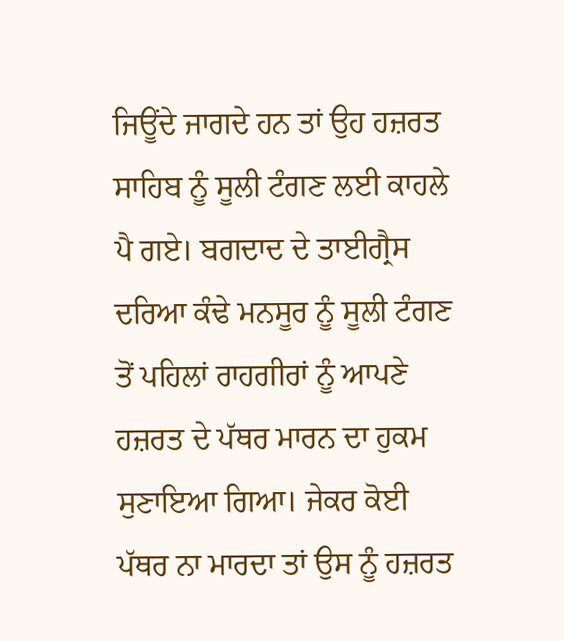ਜਿਊਂਦੇ ਜਾਗਦੇ ਹਨ ਤਾਂ ਉਹ ਹਜ਼ਰਤ ਸਾਹਿਬ ਨੂੰ ਸੂਲੀ ਟੰਗਣ ਲਈ ਕਾਹਲੇ ਪੈ ਗਏ। ਬਗਦਾਦ ਦੇ ਤਾਈਗ੍ਰੈਸ ਦਰਿਆ ਕੰਢੇ ਮਨਸੂਰ ਨੂੰ ਸੂਲੀ ਟੰਗਣ ਤੋਂ ਪਹਿਲਾਂ ਰਾਹਗੀਰਾਂ ਨੂੰ ਆਪਣੇ ਹਜ਼ਰਤ ਦੇ ਪੱਥਰ ਮਾਰਨ ਦਾ ਹੁਕਮ ਸੁਣਾਇਆ ਗਿਆ। ਜੇਕਰ ਕੋਈ ਪੱਥਰ ਨਾ ਮਾਰਦਾ ਤਾਂ ਉਸ ਨੂੰ ਹਜ਼ਰਤ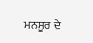ਮਨਸੂਰ ਦੇ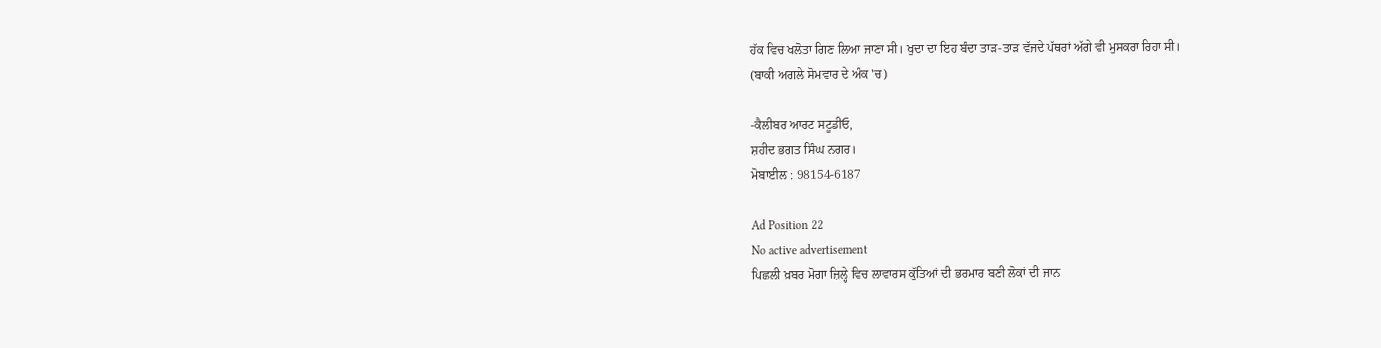ਹੱਕ ਵਿਚ ਖਲੋਤਾ ਗਿਣ ਲਿਆ ਜਾਣਾ ਸੀ। ਖੁਦਾ ਦਾ ਇਹ ਬੰਦਾ ਤਾੜ-ਤਾੜ ਵੱਜਦੇ ਪੱਥਰਾਂ ਅੱਗੇ ਵੀ ਮੁਸਕਰਾ ਰਿਹਾ ਸੀ।
(ਬਾਕੀ ਅਗਲੇ ਸੋਮਵਾਰ ਦੇ ਅੰਕ 'ਚ)

-ਕੈਲੀਬਰ ਆਰਟ ਸਟੂਡੀਓ,
ਸ਼ਹੀਦ ਭਗਤ ਸਿੰਘ ਨਗਰ।
ਮੋਬਾਈਲ : 98154-6187

Ad Position 22
No active advertisement
ਪਿਛਲੀ ਖ਼ਬਰ ਮੋਗਾ ਜ਼ਿਲ੍ਹੇ ਵਿਚ ਲਾਵਾਰਸ ਕੁੱਤਿਆਂ ਦੀ ਭਰਮਾਰ ਬਣੀ ਲੋਕਾਂ ਦੀ ਜਾਨ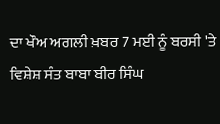ਦਾ ਖੌਅ ਅਗਲੀ ਖ਼ਬਰ 7 ਮਈ ਨੂੰ ਬਰਸੀ 'ਤੇ ਵਿਸ਼ੇਸ਼ ਸੰਤ ਬਾਬਾ ਬੀਰ ਸਿੰਘ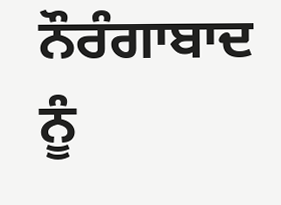ਨੌਰੰਗਾਬਾਦ ਨੂੰ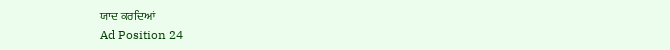ਯਾਦ ਕਰਦਿਆਂ
Ad Position 24